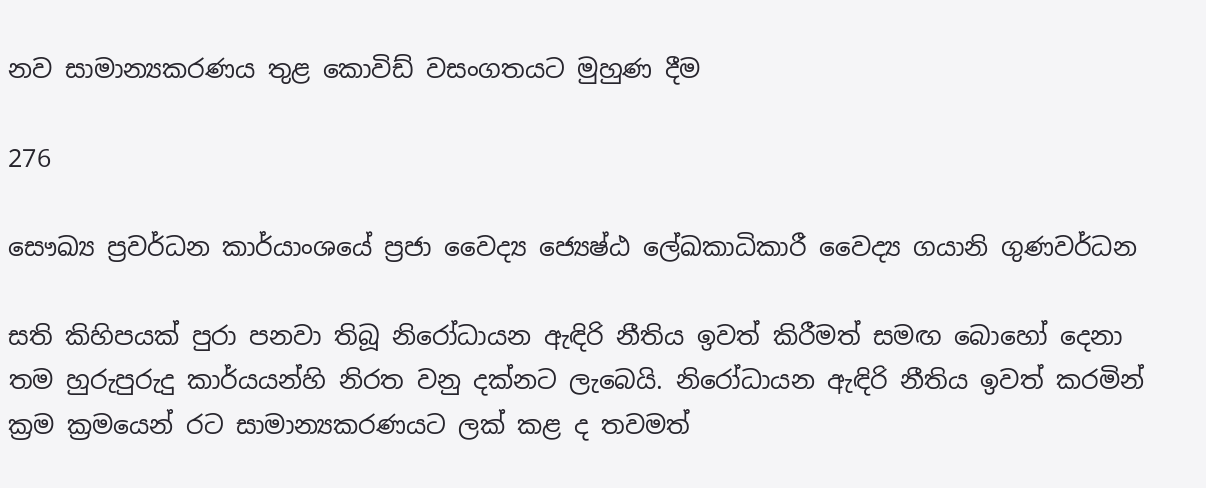නව සාමාන්‍යකරණය තුළ කොවිඩ් වසංගතයට මුහුණ දීම

276

සෞඛ්‍ය ප්‍රවර්ධන කාර්යාංශයේ ප්‍රජා වෛද්‍ය ජ්‍යෙෂ්ඨ ලේඛකාධිකාරී වෛද්‍ය ගයානි ගුණවර්ධන

සති කිහිපයක් පුරා පනවා තිබූ නිරෝධායන ඇඳිරි නීතිය ඉවත් කිරීමත් සමඟ බොහෝ දෙනා තම හුරුපුරුදු කාර්යයන්හි නිරත වනු දක්නට ලැබෙයි. නිරෝධායන ඇඳිරි නීතිය ඉවත් කරමින් ක්‍රම ක්‍රමයෙන් රට සාමාන්‍යකරණයට ලක් කළ ද තවමත්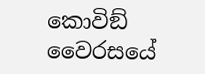කොවිඞ් වෛරසයේ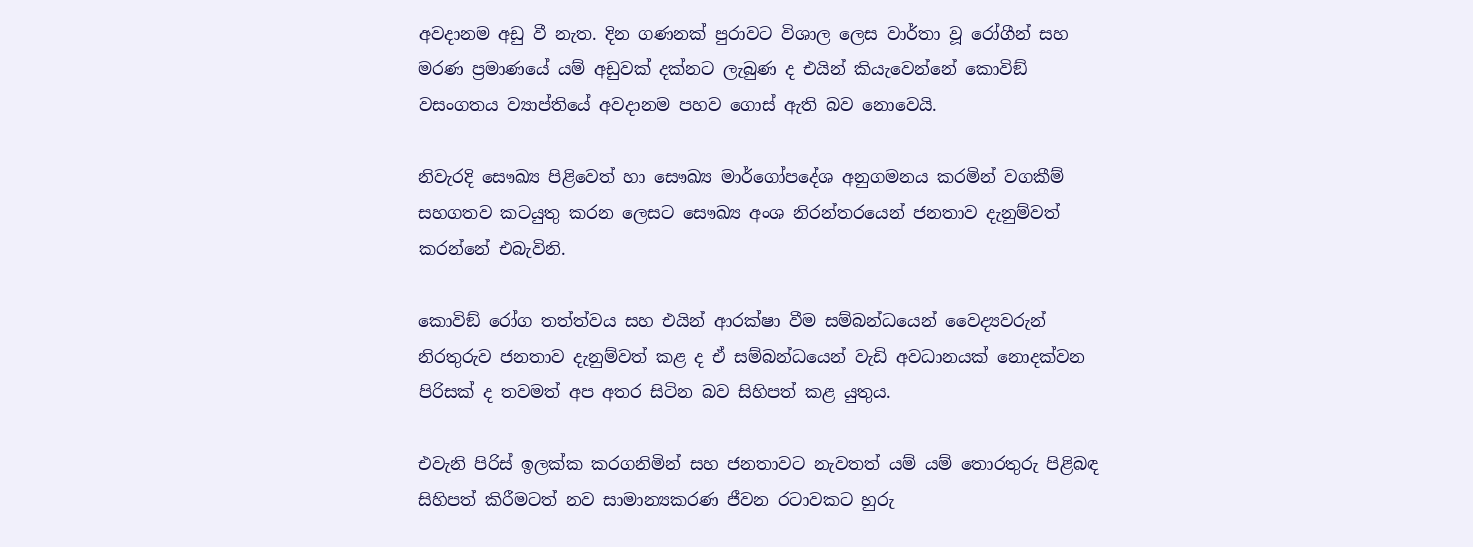අවදානම අඩු වී නැත. දින ගණනක් පුරාවට විශාල ලෙස වාර්තා වූ රෝගීන් සහ මරණ ප්‍රමාණයේ යම් අඩුවක් දක්නට ලැබුණ ද එයින් කියැවෙන්නේ කොවිඞ් වසංගතය ව්‍යාප්තියේ අවදානම පහව ගොස් ඇති බව නොවෙයි.

නිවැරදි සෞඛ්‍ය පිළිවෙත් හා සෞඛ්‍ය මාර්ගෝපදේශ අනුගමනය කරමින් වගකීම් සහගතව කටයුතු කරන ලෙසට සෞඛ්‍ය අංශ නිරන්තරයෙන් ජනතාව දැනුම්වත් කරන්නේ එබැවිනි.

කොවිඞ් රෝග තත්ත්වය සහ එයින් ආරක්ෂා වීම සම්බන්ධයෙන් වෛද්‍යවරුන් නිරතුරුව ජනතාව දැනුම්වත් කළ ද ඒ සම්බන්ධයෙන් වැඩි අවධානයක් නොදක්වන පිරිසක් ද තවමත් අප අතර සිටින බව සිහිපත් කළ යුතුය.

එවැනි පිරිස් ඉලක්ක කරගනිමින් සහ ජනතාවට නැවතත් යම් යම් තොරතුරු පිළිබඳ සිහිපත් කිරීමටත් නව සාමාන්‍යකරණ ජීවන රටාවකට හුරු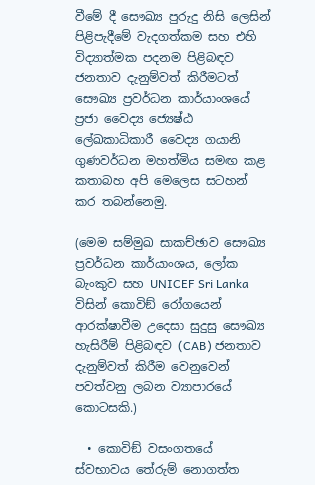වීමේ දී සෞඛ්‍ය පුරුදු නිසි ලෙසින් පිළිපැදීමේ වැදගත්කම සහ එහි විද්‍යාත්මක පදනම පිළිබඳව ජනතාව දැනුම්වත් කිරීමටත් සෞඛ්‍ය ප්‍රවර්ධන කාර්යාංශයේ ප්‍රජා වෛද්‍ය ජ්‍යෙෂ්ඨ ලේඛකාධිකාරී වෛද්‍ය ගයානි ගුණවර්ධන මහත්මිය සමඟ කළ කතාබහ අපි මෙලෙස සටහන් කර තබන්නෙමු.

(මෙම සම්මුඛ සාකච්ඡාව සෞඛ්‍ය ප්‍රවර්ධන කාර්යාංශය, ලෝක බැංකුව සහ UNICEF Sri Lanka විසින් කොවිඞ් රෝගයෙන් ආරක්ෂාවීම උදෙසා සුදුසු සෞඛ්‍ය හැසිරීම් පිළිබඳව (CAB) ජනතාව දැනුම්වත් කිරීම වෙනුවෙන් පවත්වනු ලබන ව්‍යාපාරයේ කොටසකි.)

  • කොවිඞ් වසංගතයේ ස්වභාවය තේරුම් නොගත්ත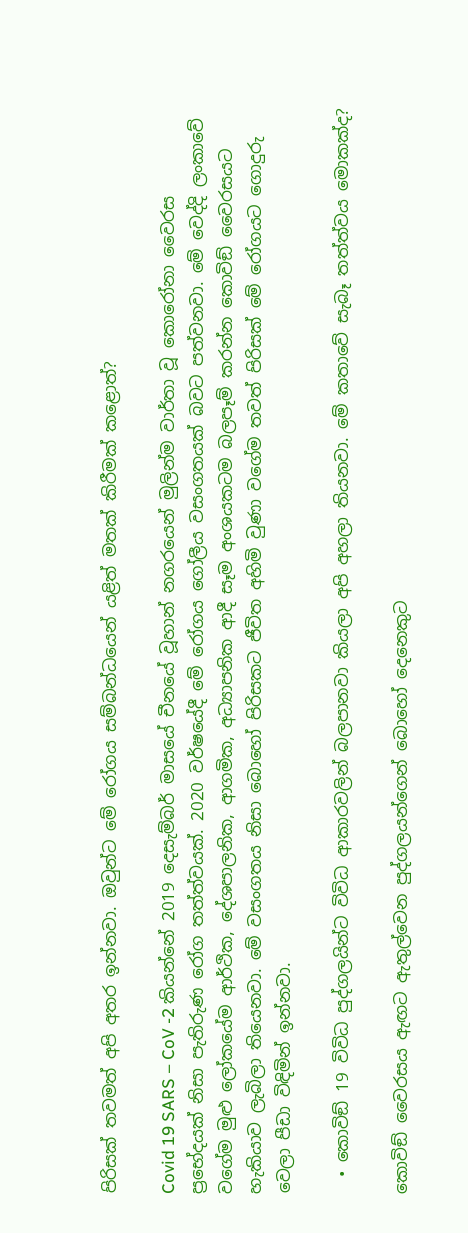පිරිසක් තවමත් අපි අතර ඉන්නවා. ඔවුන්ට මේ රෝගය සම්බන්ධයෙන් යළිත් මතක් කිරීමක් කළොත්?

Covid 19 SARS – CoV -2 කියන්නේ 2019 දෙසැම්බර් මාසයේ චීනයේ වූහාන් නගරයෙන් මුලින්ම වාර්තා වූ කොරෝනා වෛරස ප්‍රභේදයක් නිසා පැතිරුණ රෝග තත්ත්වයක්. 2020 වර්ෂයේදී මේ රෝගය ගෝලීය වසංගතයක් බවට පත්වනවා. මේ වෙද්දි ලංකාවේ වගේම මුළු ලෝකයේම ආර්ථික, දේශපාලනික, ආගමික, අධ්‍යාපනික ආදී සෑම අංශයකටම බලපෑම් කරන්න කොවිඞ් වෛරසයට හැකියාව ලැබිලා තියෙනවා. මේ වසංගතය නිසා බොහෝ පිරිසකට ජීවිත අහිමි වුණා වගේම තවත් පිරිසක් මේ රෝගයට ගොදුරු වෙලා පීඩා විඳිමින් ඉන්නවා.

  • කොවිඞ් 19 විවිධ පුද්ගලයින්ට විවිධ ආකාරවලින් බලපානවා කියලා අපි අහලා තියනවා. මේ කතාවේ සැබෑ තත්ත්වය මොකක්ද?

කොවිඞ් වෛරසය ඇඟට ඇතුල්වෙන පුද්ගලයන්ගෙන් බොහෝ දෙනෙකුට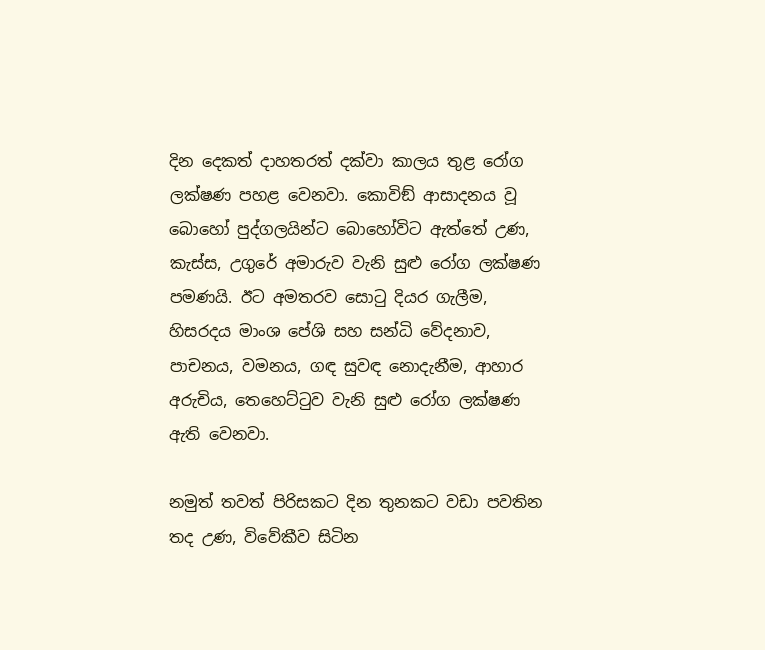දින දෙකත් දාහතරත් දක්වා කාලය තුළ රෝග ලක්ෂණ පහළ වෙනවා. කොවිඞ් ආසාදනය වූ බොහෝ පුද්ගලයින්ට බොහෝවිට ඇත්තේ උණ, කැස්ස, උගුරේ අමාරුව වැනි සුළු රෝග ලක්ෂණ පමණයි. ඊට අමතරව සොටු දියර ගැලීම, හිසරදය මාංශ පේශි සහ සන්ධි වේදනාව, පාචනය, වමනය, ගඳ සුවඳ නොදැනීම, ආහාර අරුචිය, තෙහෙට්ටුව වැනි සුළු රෝග ලක්ෂණ ඇති වෙනවා.

නමුත් තවත් පිරිසකට දින තුනකට වඩා පවතින තද උණ, විවේකීව සිටින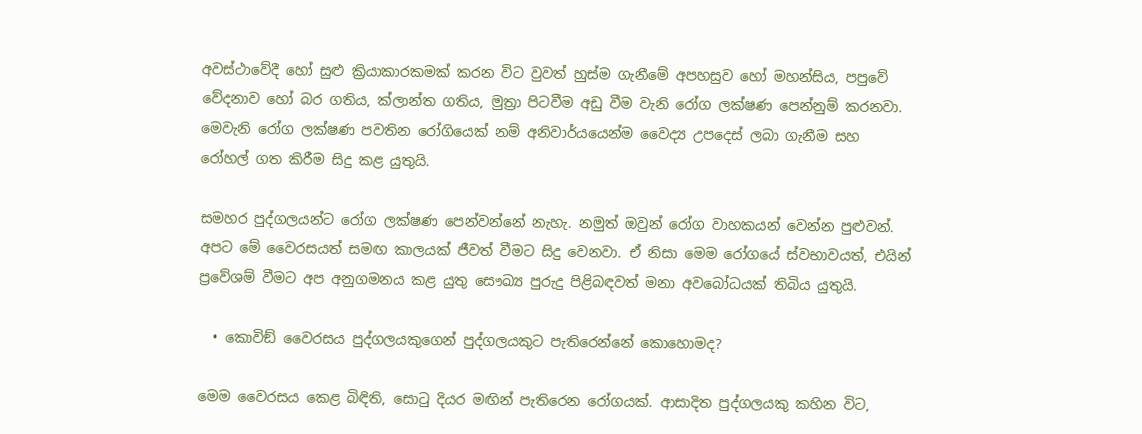අවස්ථාවේදී හෝ සුළු ක්‍රියාකාරකමක් කරන විට වුවත් හුස්ම ගැනීමේ අපහසුව හෝ මහන්සිය, පපුවේ වේදනාව හෝ බර ගතිය, ක්ලාන්ත ගතිය, මුත්‍රා පිටවීම අඩු වීම වැනි රෝග ලක්ෂණ පෙන්නුම් කරනවා. මෙවැනි රෝග ලක්ෂණ පවතින රෝගියෙක් නම් අනිවාර්යයෙන්ම වෛද්‍ය උපදෙස් ලබා ගැනීම සහ රෝහල් ගත කිරීම සිදු කළ යුතුයි.

සමහර පුද්ගලයන්ට රෝග ලක්ෂණ පෙන්වන්නේ නැහැ. නමුත් ඔවුන් රෝග වාහකයන් වෙන්න පුළුවන්. අපට මේ වෛරසයත් සමඟ කාලයක් ජීවත් වීමට සිදු වෙනවා. ඒ නිසා මෙම රෝගයේ ස්වභාවයත්, එයින් ප්‍රවේශම් වීමට අප අනුගමනය කළ යුතු සෞඛ්‍ය පුරුදු පිළිබඳවත් මනා අවබෝධයක් තිබිය යුතුයි.

  • කොවිඞ් වෛරසය පුද්ගලයකුගෙන් පුද්ගලයකුට පැතිරෙන්නේ කොහොමද?

මෙම වෛරසය කෙළ බිඳිති, සොටු දියර මඟින් පැතිරෙන රෝගයක්. ආසාදිත පුද්ගලයකු කහින විට,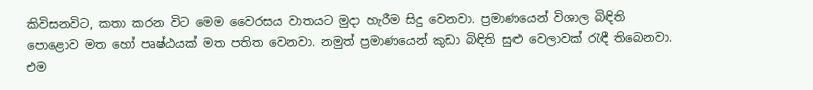කිවිසනවිට, කතා කරන විට මෙම වෛරසය වාතයට මුදා හැරීම සිදු වෙනවා. ප්‍රමාණයෙන් විශාල බිඳිති පොළොව මත හෝ පෘෂ්ඨයක් මත පතිත වෙනවා. නමුත් ප්‍රමාණයෙන් කුඩා බිඳිති සුළු වෙලාවක් රැඳී තිබෙනවා. එම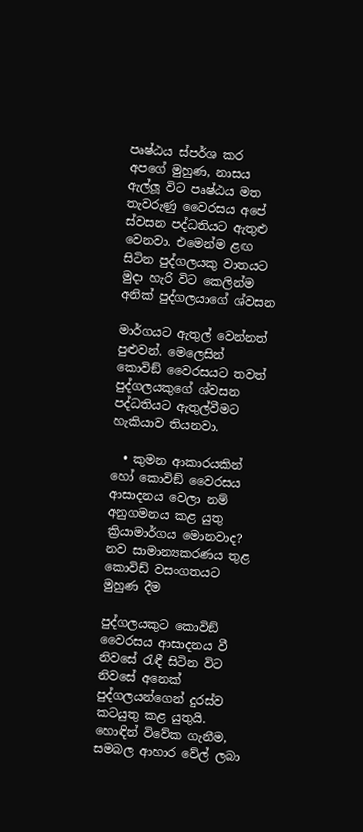පෘෂ්ඨය ස්පර්ශ කර අපගේ මුහුණ, නාසය ඇල්ලූ විට පෘෂ්ඨය මත තැවරුණු වෛරසය අපේ ස්වසන පද්ධතියට ඇතුළු වෙනවා. එමෙන්ම ළඟ සිටින පුද්ගලයකු වාතයට මුදා හැරි විට කෙලින්ම අනික් පුද්ගලයාගේ ශ්වසන

මාර්ගයට ඇතුල් වෙන්නත් පුළුවන්. මෙලෙසින් කොවිඞ් වෛරසයට තවත් පුද්ගලයකුගේ ශ්වසන පද්ධතියට ඇතුල්වීමට හැකියාව තියනවා.

  • කුමන ආකාරයකින් හෝ කොවිඞ් වෛරසය ආසාදනය වෙලා නම් අනුගමනය කළ යුතු ක්‍රියාමාර්ගය මොනවාද?
නව සාමාන්‍යකරණය තුළ කොවිඩ් වසංගතයට මුහුණ දීම

පුද්ගලයකුට කොවිඞ් වෛරසය ආසාදනය වී නිවසේ රැඳී සිටින විට නිවසේ අනෙක් පුද්ගලයන්ගෙන් දුරස්ව කටයුතු කළ යුතුයි. හොඳින් විවේක ගැනීම, සමබල ආහාර වේල් ලබා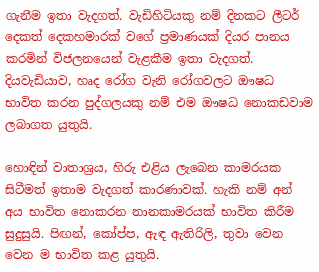ගැනීම ඉතා වැදගත්. වැඩිහිටියකු නම් දිනකට ලීටර් දෙකත් දෙකහමාරක් වගේ ප්‍රමාණයක් දියර පානය කරමින් විජලනයෙන් වැළකීම ඉතා වැදගත්. දියවැඩියාව, හෘද රෝග වැනි රෝගවලට ඖෂධ භාවිත කරන පුද්ගලයකු නම් එම ඖෂධ නොකඩවාම ලබාගත යුතුයි.

හොඳින් වාතාශ්‍රය, හිරු එළිය ලැබෙන කාමරයක සිටීමත් ඉතාම වැදගත් කාරණාවක්. හැකි නම් අන් අය භාවිත නොකරන නානකාමරයක් භාවිත කිරීම සුදුසුයි. පිඟන්, කෝප්ප, ඇඳ ඇතිරිලි, තුවා වෙන වෙන ම භාවිත කළ යුතුයි.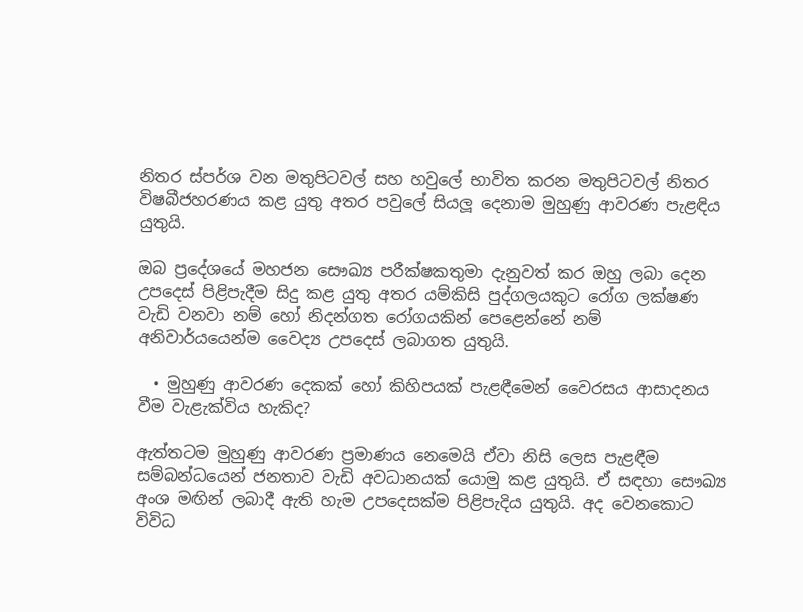නිතර ස්පර්ශ වන මතුපිටවල් සහ හවුලේ භාවිත කරන මතුපිටවල් නිතර විෂබීජහරණය කළ යුතු අතර පවුලේ සියලූ දෙනාම මුහුණු ආවරණ පැළඳිය යුතුයි.

ඔබ ප්‍රදේශයේ මහජන සෞඛ්‍ය පරීක්ෂකතුමා දැනුවත් කර ඔහු ලබා දෙන උපදෙස් පිළිපැදීම සිදු කළ යුතු අතර යම්කිසි පුද්ගලයකුට රෝග ලක්ෂණ වැඩි වනවා නම් හෝ නිදන්ගත රෝගයකින් පෙළෙන්නේ නම් අනිවාර්යයෙන්ම වෛද්‍ය උපදෙස් ලබාගත යුතුයි.

  • මුහුණු ආවරණ දෙකක් හෝ කිහිපයක් පැළඳීමෙන් වෛරසය ආසාදනය වීම වැළැක්විය හැකිද?

ඇත්තටම මුහුණු ආවරණ ප්‍රමාණය නෙමෙයි ඒවා නිසි ලෙස පැළඳීම සම්බන්ධයෙන් ජනතාව වැඩි අවධානයක් යොමු කළ යුතුයි. ඒ සඳහා සෞඛ්‍ය අංශ මඟින් ලබාදී ඇති හැම උපදෙසක්ම පිළිපැදිය යුතුයි. අද වෙනකොට විවිධ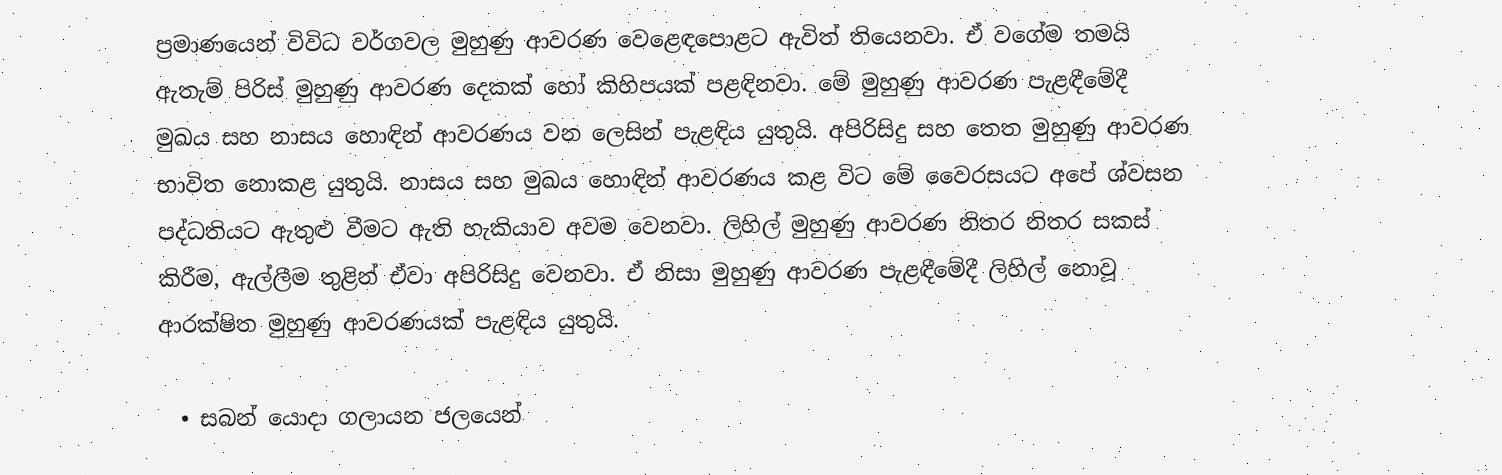ප්‍රමාණයෙන් විවිධ වර්ගවල මුහුණු ආවරණ වෙළෙඳපොළට ඇවිත් තියෙනවා. ඒ වගේම තමයි ඇතැම් පිරිස් මුහුණු ආවරණ දෙකක් හෝ කිහිපයක් පළඳිනවා. මේ මුහුණු ආවරණ පැළඳීමේදී මුඛය සහ නාසය හොඳින් ආවරණය වන ලෙසින් පැළඳිය යුතුයි. අපිරිසිදු සහ තෙත මුහුණු ආවරණ භාවිත නොකළ යුතුයි. නාසය සහ මුඛය හොඳින් ආවරණය කළ විට මේ වෛරසයට අපේ ශ්වසන පද්ධතියට ඇතුළු වීමට ඇති හැකියාව අවම වෙනවා. ලිහිල් මුහුණු ආවරණ නිතර නිතර සකස් කිරීම, ඇල්ලීම තුළින් ඒවා අපිරිසිදු වෙනවා. ඒ නිසා මුහුණු ආවරණ පැළඳීමේදී ලිහිල් නොවූ ආරක්ෂිත මුහුණු ආවරණයක් පැළඳිය යුතුයි.

  • සබන් යොදා ගලායන ජලයෙන්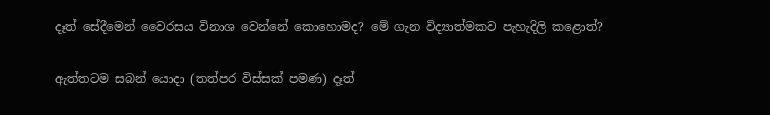දෑත් සේදීමෙන් වෛරසය විනාශ වෙන්නේ කොහොමද? මේ ගැන විද්‍යාත්මකව පැහැදිලි කළොත්?

ඇත්තටම සබන් යොදා (තත්පර විස්සක් පමණ) දෑත්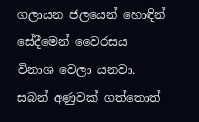ගලායන ජලයෙන් හොඳින් සේදීමෙන් වෛරසය විනාශ වෙලා යනවා. සබන් අණුවක් ගත්තොත්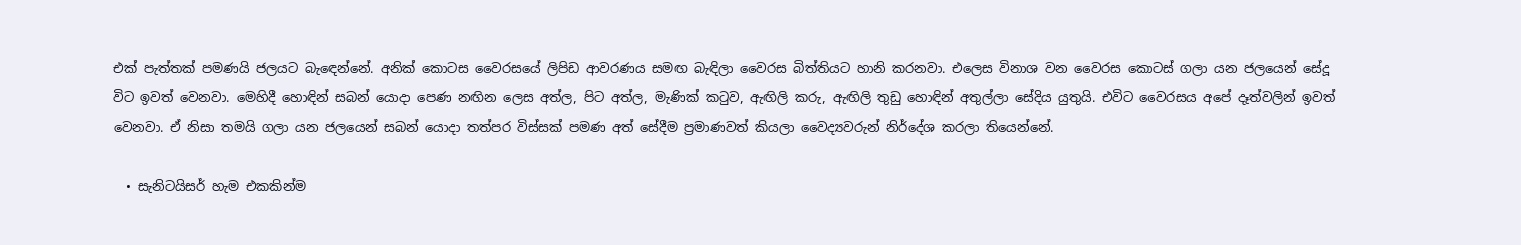එක් පැත්තක් පමණයි ජලයට බැඳෙන්නේ. අනික් කොටස වෛරසයේ ලිපිඩ ආවරණය සමඟ බැඳිලා වෛරස බිත්තියට හානි කරනවා. එලෙස විනාශ වන වෛරස කොටස් ගලා යන ජලයෙන් සේදූ විට ඉවත් වෙනවා. මෙහිදී හොඳින් සබන් යොදා පෙණ නඟින ලෙස අත්ල, පිට අත්ල, මැණික් කටුව, ඇඟිලි කරු, ඇඟිලි තුඩු හොඳින් අතුල්ලා සේදිය යුතුයි. එවිට වෛරසය අපේ දෑත්වලින් ඉවත් වෙනවා. ඒ නිසා තමයි ගලා යන ජලයෙන් සබන් යොදා තත්පර විස්සක් පමණ අත් සේදීම ප්‍රමාණවත් කියලා වෛද්‍යවරුන් නිර්දේශ කරලා තියෙන්නේ.

  • සැනිටයිසර් හැම එකකින්ම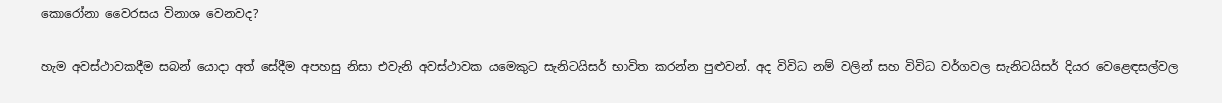කොරෝනා වෛරසය විනාශ වෙනවද?

හැම අවස්ථාවකදීම සබන් යොදා අත් සේදීම අපහසු නිසා එවැනි අවස්ථාවක යමෙකුට සැනිටයිසර් භාවිත කරන්න පුළුවන්. අද විවිධ නම් වලින් සහ විවිධ වර්ගවල සැනිටයිසර් දියර වෙළෙඳසල්වල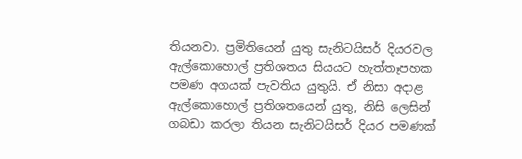තියනවා. ප්‍රමිතියෙන් යුතු සැනිටයිසර් දියරවල ඇල්කොහොල් ප්‍රතිශතය සියයට හැත්තෑපහක පමණ අගයක් පැවතිය යුතුයි. ඒ නිසා අදාළ ඇල්කොහොල් ප්‍රතිශතයෙන් යුතු, නිසි ලෙසින් ගබඩා කරලා තියන සැනිටයිසර් දියර පමණක්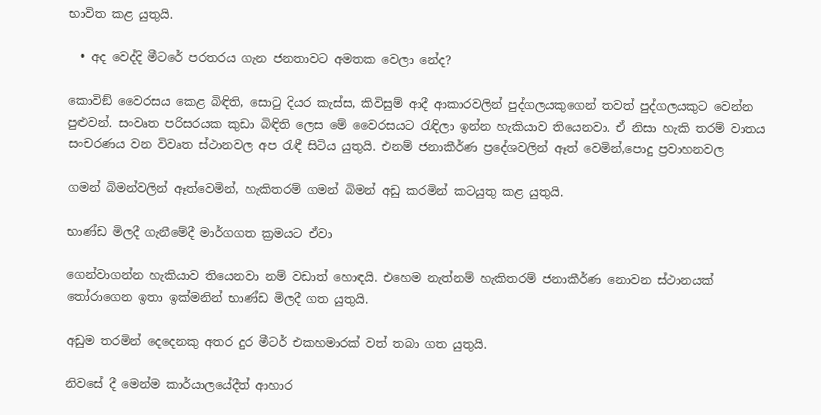භාවිත කළ යුතුයි.

  • අද වෙද්දි මීටරේ පරතරය ගැන ජනතාවට අමතක වෙලා නේද?

කොවිඞ් වෛරසය කෙළ බිඳිති, සොටු දියර කැස්ස, කිවිසුම් ආදී ආකාරවලින් පුද්ගලයකුගෙන් තවත් පුද්ගලයකුට වෙන්න පුළුවන්. සංවෘත පරිසරයක කුඩා බිඳිති ලෙස මේ වෛරසයට රැඳිලා ඉන්න හැකියාව තියෙනවා. ඒ නිසා හැකි තරම් වාතය සංචරණය වන විවෘත ස්ථානවල අප රැඳී සිටිය යුතුයි. එනම් ජනාකීර්ණ ප්‍රදේශවලින් ඈත් වෙමින්,පොදු ප්‍රවාහනවල

ගමන් බිමන්වලින් ඈත්වෙමින්, හැකිතරම් ගමන් බිමන් අඩු කරමින් කටයුතු කළ යුතුයි.

භාණ්ඩ මිලදී ගැනීමේදී මාර්ගගත ක්‍රමයට ඒවා

ගෙන්වාගන්න හැකියාව තියෙනවා නම් වඩාත් හොඳයි. එහෙම නැත්නම් හැකිතරම් ජනාකීර්ණ නොවන ස්ථානයක් තෝරාගෙන ඉතා ඉක්මනින් භාණ්ඩ මිලදී ගත යුතුයි.

අඩුම තරමින් දෙදෙනකු අතර දුර මීටර් එකහමාරක් වත් තබා ගත යුතුයි.

නිවසේ දී මෙන්ම කාර්යාලයේදීත් ආහාර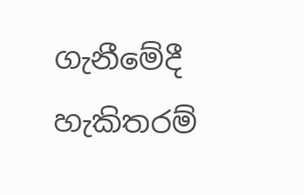ගැනීමේදී හැකිතරම්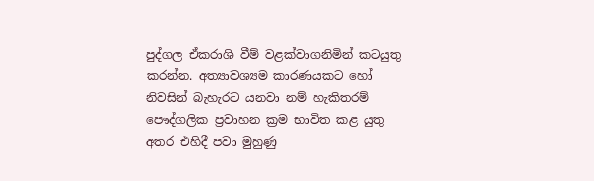පුද්ගල ඒකරාශි වීම් වළක්වාගනිමින් කටයුතු කරන්න. අත්‍යාවශ්‍යම කාරණයකට හෝ නිවසින් බැහැරට යනවා නම් හැකිතරම් පෞද්ගලික ප්‍රවාහන ක්‍රම භාවිත කළ යුතු අතර එහිදී පවා මුහුණු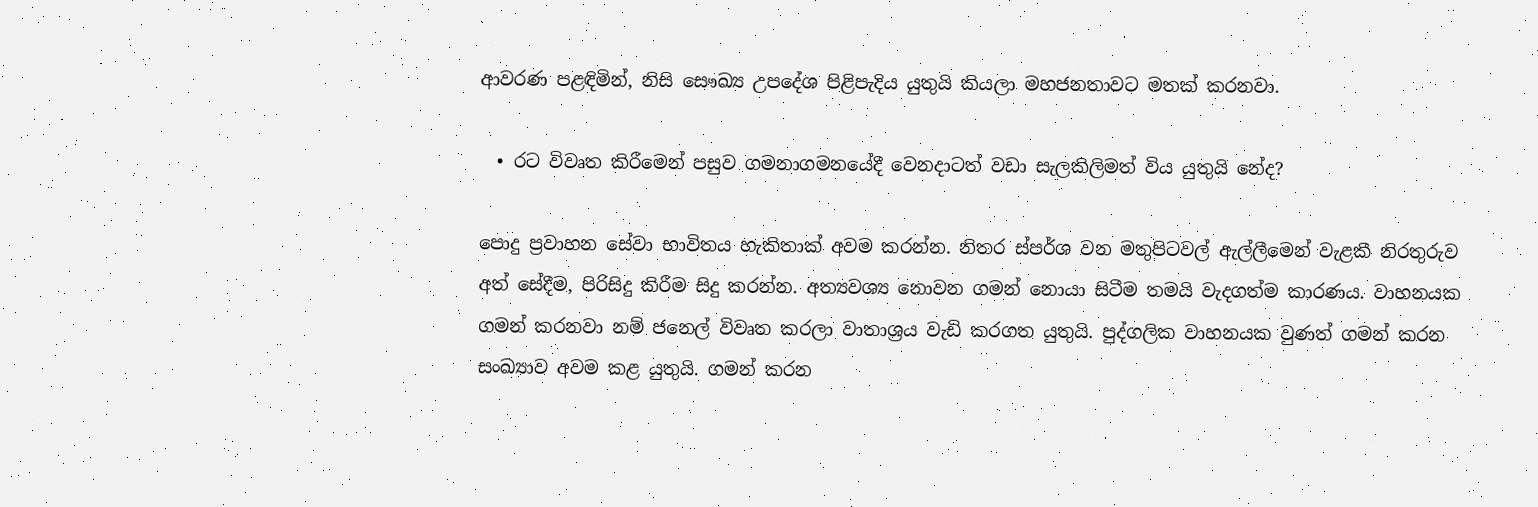ආවරණ පළඳිමින්, නිසි සෞඛ්‍ය උපදේශ පිළිපැදිය යුතුයි කියලා මහජනතාවට මතක් කරනවා.

  • රට විවෘත කිරීමෙන් පසුව ගමනාගමනයේදී වෙනදාටත් වඩා සැලකිලිමත් විය යුතුයි නේද?

පොදු ප්‍රවාහන සේවා භාවිතය හැකිතාක් අවම කරන්න. නිතර ස්පර්ශ වන මතුපිටවල් ඇල්ලීමෙන් වැළකී නිරතුරුව අත් සේදීම, පිරිසිදු කිරීම සිදු කරන්න. අත්‍යවශ්‍ය නොවන ගමන් නොයා සිටීම තමයි වැදගත්ම කාරණය. වාහනයක ගමන් කරනවා නම් ජනෙල් විවෘත කරලා වාතාශ්‍රය වැඩි කරගත යුතුයි. පුද්ගලික වාහනයක වුණත් ගමන් කරන සංඛ්‍යාව අවම කළ යුතුයි. ගමන් කරන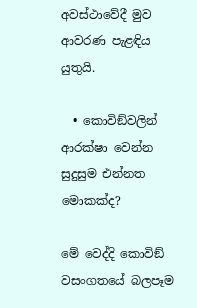අවස්ථාවේදී මුව ආවරණ පැළඳිය යුතුයි.

  • කොවිඞ්වලින් ආරක්ෂා වෙන්න සුදුසුම එන්නත මොකක්ද?

මේ වෙද්දි කොවිඞ් වසංගතයේ බලපෑම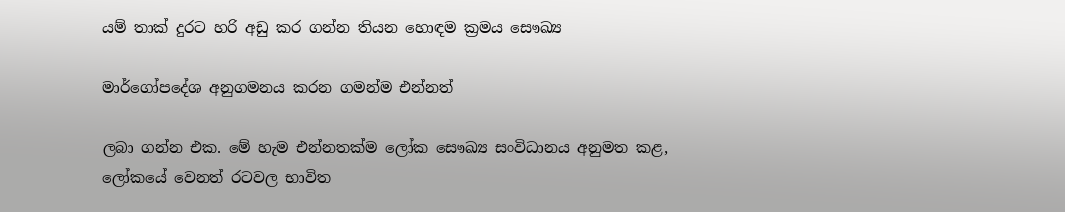යම් තාක් දුරට හරි අඩු කර ගන්න තියන හොඳම ක්‍රමය සෞඛ්‍ය

මාර්ගෝපදේශ අනුගමනය කරන ගමන්ම එන්නත්

ලබා ගන්න එක. මේ හැම එන්නතක්ම ලෝක සෞඛ්‍ය සංවිධානය අනුමත කළ, ලෝකයේ වෙනත් රටවල භාවිත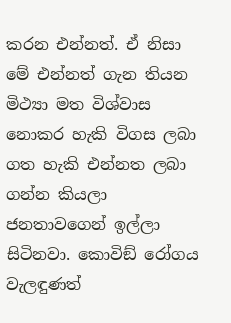කරන එන්නත්. ඒ නිසා මේ එන්නත් ගැන තියන මිථ්‍යා මත විශ්වාස නොකර හැකි විගස ලබා ගත හැකි එන්නත ලබා ගන්න කියලා ජනතාවගෙන් ඉල්ලා සිටිනවා. කොවිඞ් රෝගය වැලඳුණත්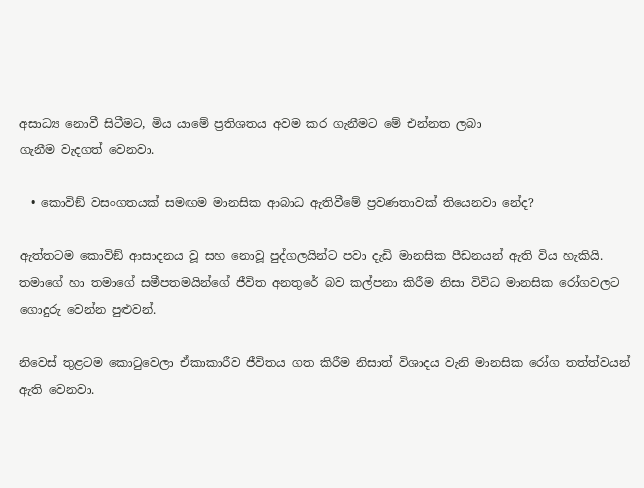අසාධ්‍ය නොවී සිටීමට, මිය යාමේ ප්‍රතිශතය අවම කර ගැනීමට මේ එන්නත ලබා
ගැනීම වැදගත් වෙනවා.

  • කොවිඞ් වසංගතයක් සමඟම මානසික ආබාධ ඇතිවීමේ ප්‍රවණතාවක් තියෙනවා නේද?

ඇත්තටම කොවිඞ් ආසාදනය වූ සහ නොවූ පුද්ගලයින්ට පවා දැඩි මානසික පීඩනයන් ඇති විය හැකියි. තමාගේ හා තමාගේ සමීපතමයින්ගේ ජීවිත අනතුරේ බව කල්පනා කිරීම නිසා විවිධ මානසික රෝගවලට ගොදුරු වෙන්න පුළුවන්.

නිවෙස් තුළටම කොටුවෙලා ඒකාකාරීව ජීවිතය ගත කිරීම නිසාත් විශාදය වැනි මානසික රෝග තත්ත්වයන් ඇති වෙනවා.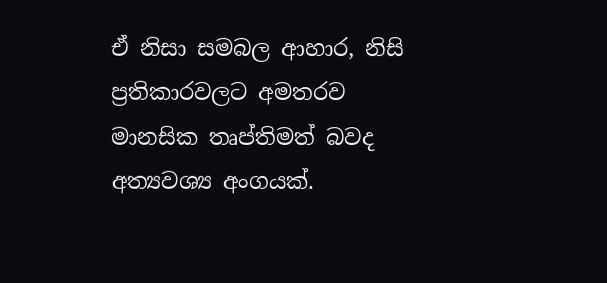ඒ නිසා සමබල ආහාර, නිසි ප්‍රතිකාරවලට අමතරව මානසික තෘප්තිමත් බවද අත්‍යවශ්‍ය අංගයක්.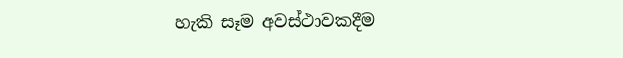හැකි සෑම අවස්ථාවකදීම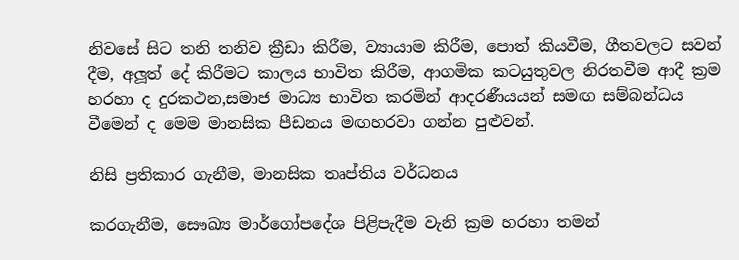නිවසේ සිට තනි තනිව ක්‍රීඩා කිරීම, ව්‍යායාම කිරීම, පොත් කියවීම, ගීතවලට සවන් දීම, අලූත් දේ කිරීමට කාලය භාවිත කිරීම, ආගමික කටයුතුවල නිරතවීම ආදී ක්‍රම හරහා ද දුරකථන,සමාජ මාධ්‍ය භාවිත කරමින් ආදරණීයයන් සමඟ සම්බන්ධය වීමෙන් ද මෙම මානසික පීඩනය මඟහරවා ගන්න පුළුවන්.

නිසි ප්‍රතිකාර ගැනීම, මානසික තෘප්තිය වර්ධනය

කරගැනීම, සෞඛ්‍ය මාර්ගෝපදේශ පිළිපැදීම වැනි ක්‍රම හරහා තමන්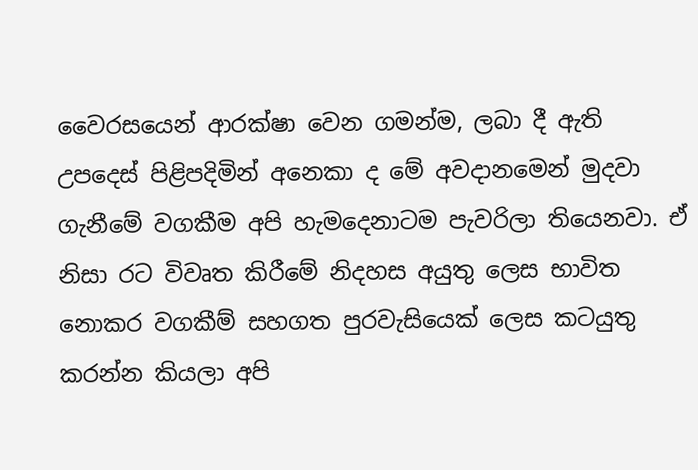වෛරසයෙන් ආරක්ෂා වෙන ගමන්ම, ලබා දී ඇති උපදෙස් පිළිපදිමින් අනෙකා ද මේ අවදානමෙන් මුදවා ගැනීමේ වගකීම අපි හැමදෙනාටම පැවරිලා තියෙනවා. ඒ නිසා රට විවෘත කිරීමේ නිදහස අයුතු ලෙස භාවිත නොකර වගකීම් සහගත පුරවැසියෙක් ලෙස කටයුතු කරන්න කියලා අපි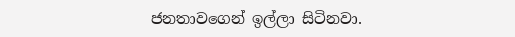ජනතාවගෙන් ඉල්ලා සිටිනවා.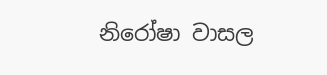නිරෝෂා වාසල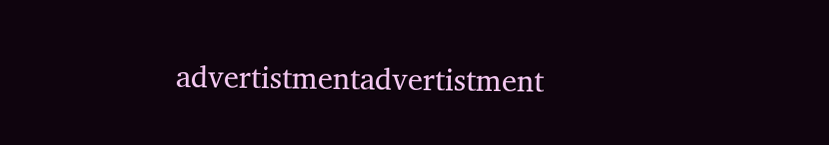advertistmentadvertistment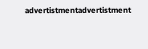advertistmentadvertistment